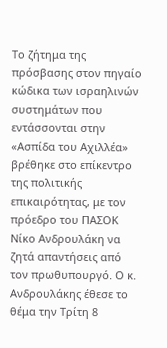Το ζήτημα της πρόσβασης στον πηγαίο κώδικα των ισραηλινών συστημάτων που εντάσσονται στην «Ασπίδα του Αχιλλέα» βρέθηκε στο επίκεντρο της πολιτικής επικαιρότητας, με τον πρόεδρο του ΠΑΣΟΚ Νίκο Ανδρουλάκη να ζητά απαντήσεις από τον πρωθυπουργό. Ο κ. Ανδρουλάκης έθεσε το θέμα την Τρίτη 8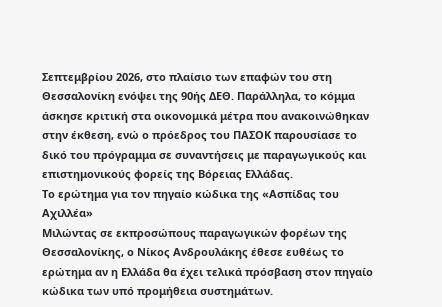Σεπτεμβρίου 2026, στο πλαίσιο των επαφών του στη Θεσσαλονίκη ενόψει της 90ής ΔΕΘ. Παράλληλα, το κόμμα άσκησε κριτική στα οικονομικά μέτρα που ανακοινώθηκαν στην έκθεση, ενώ ο πρόεδρος του ΠΑΣΟΚ παρουσίασε το δικό του πρόγραμμα σε συναντήσεις με παραγωγικούς και επιστημονικούς φορείς της Βόρειας Ελλάδας.
Το ερώτημα για τον πηγαίο κώδικα της «Ασπίδας του Αχιλλέα»
Μιλώντας σε εκπροσώπους παραγωγικών φορέων της Θεσσαλονίκης, ο Νίκος Ανδρουλάκης έθεσε ευθέως το ερώτημα αν η Ελλάδα θα έχει τελικά πρόσβαση στον πηγαίο κώδικα των υπό προμήθεια συστημάτων.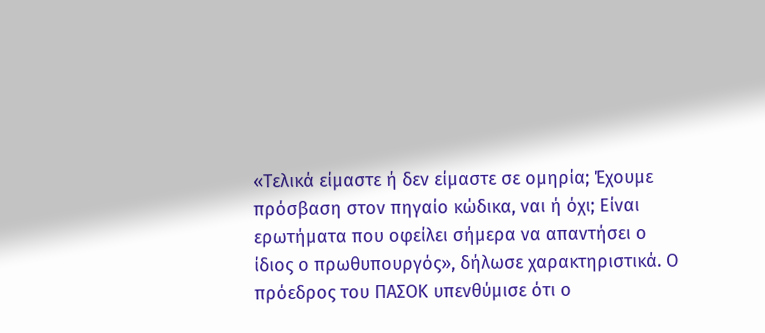«Τελικά είμαστε ή δεν είμαστε σε ομηρία; Έχουμε πρόσβαση στον πηγαίο κώδικα, ναι ή όχι; Είναι ερωτήματα που οφείλει σήμερα να απαντήσει ο ίδιος ο πρωθυπουργός», δήλωσε χαρακτηριστικά. Ο πρόεδρος του ΠΑΣΟΚ υπενθύμισε ότι ο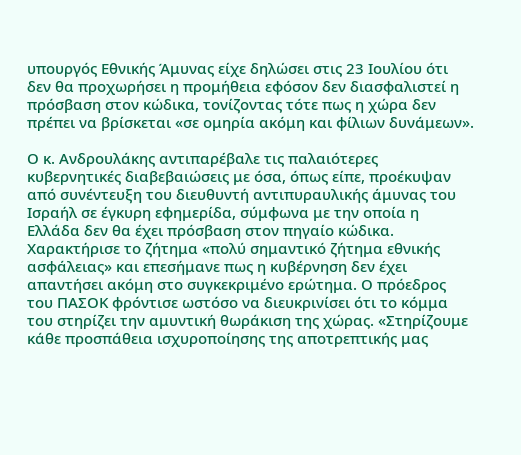υπουργός Εθνικής Άμυνας είχε δηλώσει στις 23 Ιουλίου ότι δεν θα προχωρήσει η προμήθεια εφόσον δεν διασφαλιστεί η πρόσβαση στον κώδικα, τονίζοντας τότε πως η χώρα δεν πρέπει να βρίσκεται «σε ομηρία ακόμη και φίλιων δυνάμεων».

Ο κ. Ανδρουλάκης αντιπαρέβαλε τις παλαιότερες κυβερνητικές διαβεβαιώσεις με όσα, όπως είπε, προέκυψαν από συνέντευξη του διευθυντή αντιπυραυλικής άμυνας του Ισραήλ σε έγκυρη εφημερίδα, σύμφωνα με την οποία η Ελλάδα δεν θα έχει πρόσβαση στον πηγαίο κώδικα. Χαρακτήρισε το ζήτημα «πολύ σημαντικό ζήτημα εθνικής ασφάλειας» και επεσήμανε πως η κυβέρνηση δεν έχει απαντήσει ακόμη στο συγκεκριμένο ερώτημα. Ο πρόεδρος του ΠΑΣΟΚ φρόντισε ωστόσο να διευκρινίσει ότι το κόμμα του στηρίζει την αμυντική θωράκιση της χώρας. «Στηρίζουμε κάθε προσπάθεια ισχυροποίησης της αποτρεπτικής μας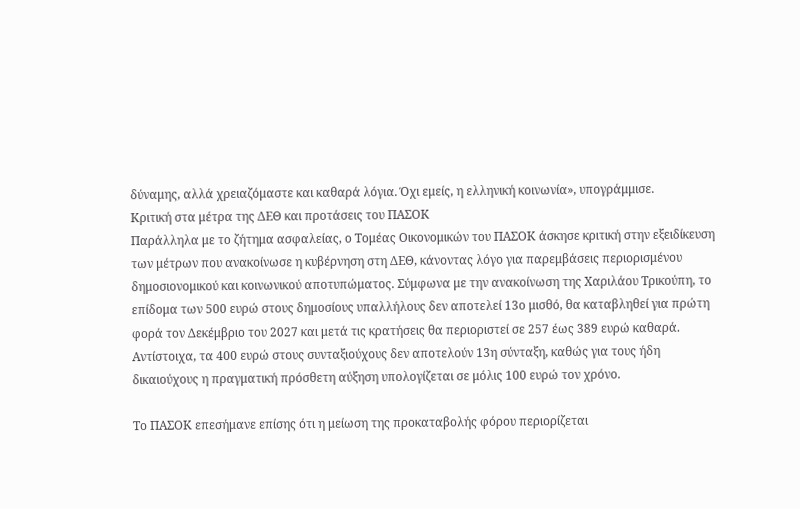δύναμης, αλλά χρειαζόμαστε και καθαρά λόγια. Όχι εμείς, η ελληνική κοινωνία», υπογράμμισε.
Κριτική στα μέτρα της ΔΕΘ και προτάσεις του ΠΑΣΟΚ
Παράλληλα με το ζήτημα ασφαλείας, ο Τομέας Οικονομικών του ΠΑΣΟΚ άσκησε κριτική στην εξειδίκευση των μέτρων που ανακοίνωσε η κυβέρνηση στη ΔΕΘ, κάνοντας λόγο για παρεμβάσεις περιορισμένου δημοσιονομικού και κοινωνικού αποτυπώματος. Σύμφωνα με την ανακοίνωση της Χαριλάου Τρικούπη, το επίδομα των 500 ευρώ στους δημοσίους υπαλλήλους δεν αποτελεί 13ο μισθό, θα καταβληθεί για πρώτη φορά τον Δεκέμβριο του 2027 και μετά τις κρατήσεις θα περιοριστεί σε 257 έως 389 ευρώ καθαρά. Αντίστοιχα, τα 400 ευρώ στους συνταξιούχους δεν αποτελούν 13η σύνταξη, καθώς για τους ήδη δικαιούχους η πραγματική πρόσθετη αύξηση υπολογίζεται σε μόλις 100 ευρώ τον χρόνο.

Το ΠΑΣΟΚ επεσήμανε επίσης ότι η μείωση της προκαταβολής φόρου περιορίζεται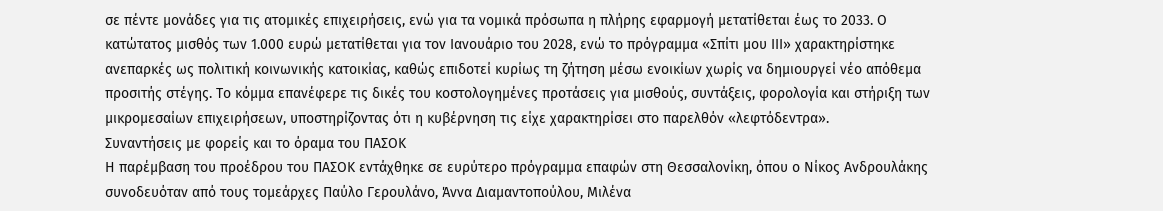σε πέντε μονάδες για τις ατομικές επιχειρήσεις, ενώ για τα νομικά πρόσωπα η πλήρης εφαρμογή μετατίθεται έως το 2033. Ο κατώτατος μισθός των 1.000 ευρώ μετατίθεται για τον Ιανουάριο του 2028, ενώ το πρόγραμμα «Σπίτι μου ΙΙΙ» χαρακτηρίστηκε ανεπαρκές ως πολιτική κοινωνικής κατοικίας, καθώς επιδοτεί κυρίως τη ζήτηση μέσω ενοικίων χωρίς να δημιουργεί νέο απόθεμα προσιτής στέγης. Το κόμμα επανέφερε τις δικές του κοστολογημένες προτάσεις για μισθούς, συντάξεις, φορολογία και στήριξη των μικρομεσαίων επιχειρήσεων, υποστηρίζοντας ότι η κυβέρνηση τις είχε χαρακτηρίσει στο παρελθόν «λεφτόδεντρα».
Συναντήσεις με φορείς και το όραμα του ΠΑΣΟΚ
Η παρέμβαση του προέδρου του ΠΑΣΟΚ εντάχθηκε σε ευρύτερο πρόγραμμα επαφών στη Θεσσαλονίκη, όπου ο Νίκος Ανδρουλάκης συνοδευόταν από τους τομεάρχες Παύλο Γερουλάνο, Άννα Διαμαντοπούλου, Μιλένα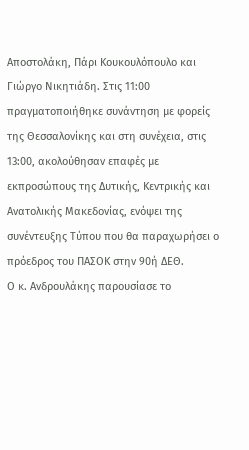Αποστολάκη, Πάρι Κουκουλόπουλο και Γιώργο Νικητιάδη. Στις 11:00 πραγματοποιήθηκε συνάντηση με φορείς της Θεσσαλονίκης και στη συνέχεια, στις 13:00, ακολούθησαν επαφές με εκπροσώπους της Δυτικής, Κεντρικής και Ανατολικής Μακεδονίας, ενόψει της συνέντευξης Τύπου που θα παραχωρήσει ο πρόεδρος του ΠΑΣΟΚ στην 90ή ΔΕΘ.
Ο κ. Ανδρουλάκης παρουσίασε το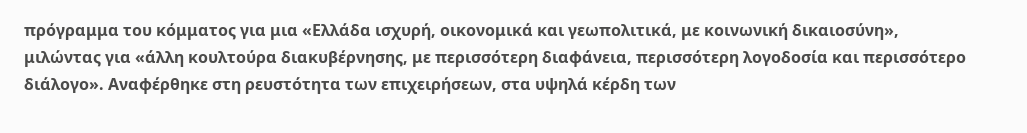πρόγραμμα του κόμματος για μια «Ελλάδα ισχυρή, οικονομικά και γεωπολιτικά, με κοινωνική δικαιοσύνη», μιλώντας για «άλλη κουλτούρα διακυβέρνησης, με περισσότερη διαφάνεια, περισσότερη λογοδοσία και περισσότερο διάλογο». Αναφέρθηκε στη ρευστότητα των επιχειρήσεων, στα υψηλά κέρδη των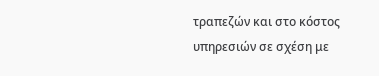τραπεζών και στο κόστος υπηρεσιών σε σχέση με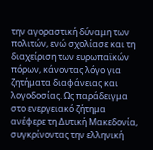την αγοραστική δύναμη των πολιτών, ενώ σχολίασε και τη διαχείριση των ευρωπαϊκών πόρων, κάνοντας λόγο για ζητήματα διαφάνειας και λογοδοσίας. Ως παράδειγμα στο ενεργειακό ζήτημα ανέφερε τη Δυτική Μακεδονία, συγκρίνοντας την ελληνική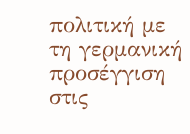πολιτική με τη γερμανική προσέγγιση στις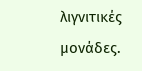λιγνιτικές μονάδες.